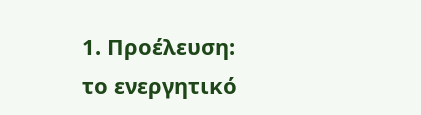1. Προέλευση:
το ενεργητικό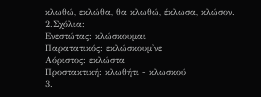κλωθώ, εκλώθα, θα κλωθώ, έκλωσα, κλώσον.
2.Σχόλια:
Ενεστώτας: κλώσκουμαι
Παρατατικός: εκλώσκουμ'νε
Αόριστος: εκλώστα
Προστακτική: κλωθήτι - κλωσκού
3.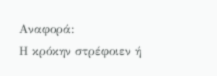Αναφορά:
Η κρόκην στρέφοιεν ή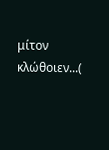μίτον κλώθοιεν...(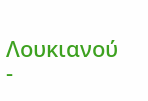Λουκιανού -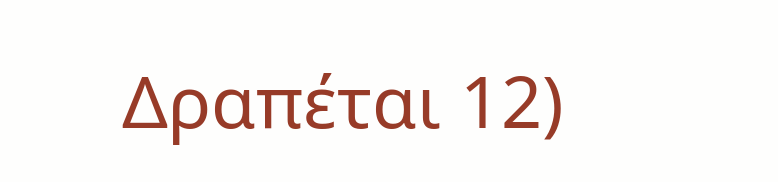Δραπέται 12)